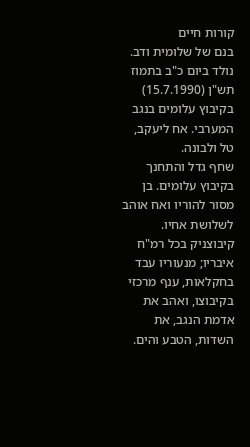קורות חיים
בנם של שלומית ודב. נולד ביום כ"ב בתמוז תש"ן (15.7.1990) בקיבוץ עלומים בנגב המערבי. אח ליעקב, טל ולבונה.
שחף גדל והתחנך בקיבוץ עלומים. בן מסור להוריו ואח אוהב לשלושת אחיו. קיבוצניק בכל רמ"ח איבריו; מנעוריו עבד בחקלאות, ענף מרכזי בקיבוצו, ואהב את אדמת הנגב, את השדות, הטבע והים.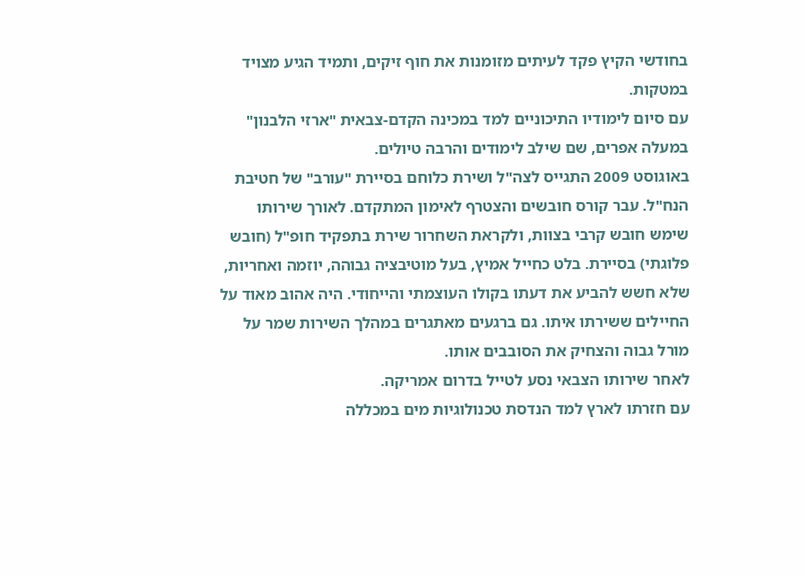בחודשי הקיץ פקד לעיתים מזומנות את חוף זיקים, ותמיד הגיע מצויד במטקות.
עם סיום לימודיו התיכוניים למד במכינה הקדם-צבאית "ארזי הלבנון" במעלה אפרים, שם שילב לימודים והרבה טיולים.
באוגוסט 2009 התגייס לצה"ל ושירת כלוחם בסיירת "עורב" של חטיבת הנח"ל. עבר קורס חובשים והצטרף לאימון המתקדם. לאורך שירותו שימש חובש קרבי בצוות, ולקראת השחרור שירת בתפקיד חופ"ל (חובש פלוגתי) בסיירת. בלט כחייל אמיץ, בעל מוטיבציה גבוהה, יוזמה ואחריות, שלא חשש להביע את דעתו בקולו העוצמתי והייחודי. היה אהוב מאוד על החיילים ששירתו איתו. גם ברגעים מאתגרים במהלך השירות שמר על מורל גבוה והצחיק את הסובבים אותו.
לאחר שירותו הצבאי נסע לטייל בדרום אמריקה.
עם חזרתו לארץ למד הנדסת טכנולוגיות מים במכללה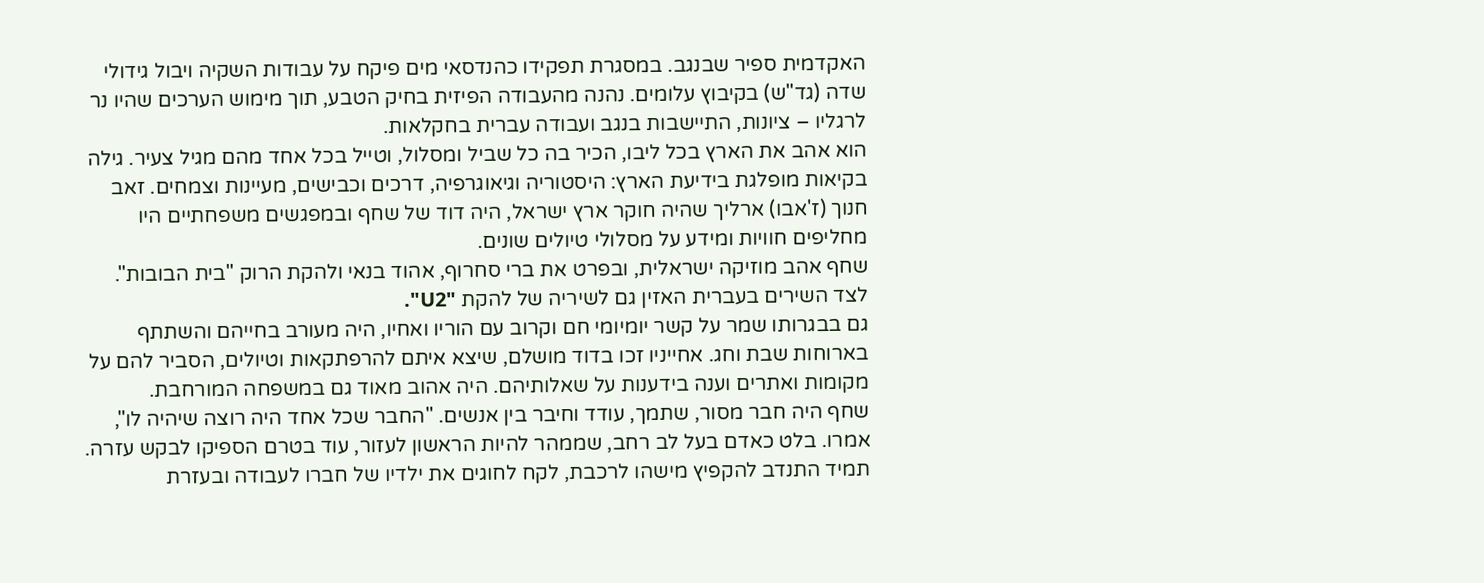האקדמית ספיר שבנגב. במסגרת תפקידו כהנדסאי מים פיקח על עבודות השקיה ויבול גידולי שדה (גד"ש) בקיבוץ עלומים. נהנה מהעבודה הפיזית בחיק הטבע, תוך מימוש הערכים שהיו נר לרגליו – ציונות, התיישבות בנגב ועבודה עברית בחקלאות.
הוא אהב את הארץ בכל ליבו, הכיר בה כל שביל ומסלול, וטייל בכל אחד מהם מגיל צעיר. גילה בקיאות מופלגת בידיעת הארץ: היסטוריה וגיאוגרפיה, דרכים וכבישים, מעיינות וצמחים. זאב חנוך (ז'אבו) ארליך שהיה חוקר ארץ ישראל, היה דוד של שחף ובמפגשים משפחתיים היו מחליפים חוויות ומידע על מסלולי טיולים שונים.
שחף אהב מוזיקה ישראלית, ובפרט את ברי סחרוף, אהוד בנאי ולהקת הרוק "בית הבובות". לצד השירים בעברית האזין גם לשיריה של להקת "U2".
גם בבגרותו שמר על קשר יומיומי חם וקרוב עם הוריו ואחיו, היה מעורב בחייהם והשתתף בארוחות שבת וחג. אחייניו זכו בדוד מושלם, שיצא איתם להרפתקאות וטיולים, הסביר להם על מקומות ואתרים וענה בידענות על שאלותיהם. היה אהוב מאוד גם במשפחה המורחבת.
שחף היה חבר מסור, שתמך, עודד וחיבר בין אנשים. "החבר שכל אחד היה רוצה שיהיה לו", אמרו. בלט כאדם בעל לב רחב, שממהר להיות הראשון לעזור, עוד בטרם הספיקו לבקש עזרה. תמיד התנדב להקפיץ מישהו לרכבת, לקח לחוגים את ילדיו של חברו לעבודה ובעזרת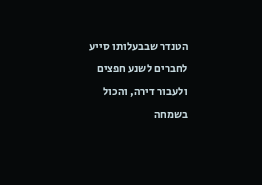הטנדר שבבעלותו סייע לחברים לשנע חפצים ולעבור דירה, והכול בשמחה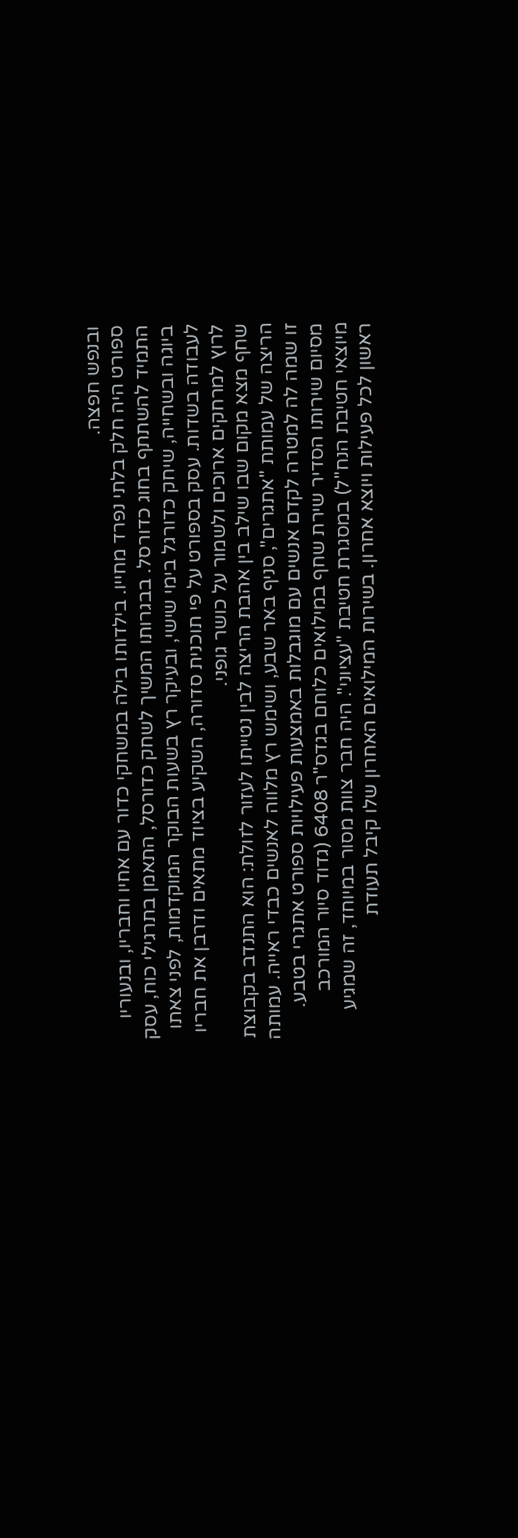ובנפש חפצה.
ספורט היה חלק בלתי נפרד מחייו. בילדותו בילה במשחקי כדור עם אחיו וחבריו, ובנעוריו התמיד להשתתף בחוג כדורסל. בבגרותו המשיך לשחק כדורסל, התאמן בתרגילי כוח, עסק ביוגה ובשחייה, שיחק כדורגל בימי שישי, ובעיקר רץ בשעות הבוקר המוקדמות, לפני צאתו לעבודה בשדות. עסק בספורט על פי תוכנית סדורה, השקיע בציוד מתאים ודרבן את חבריו לרוץ למרחקים ארוכים ולשמור על כושר גופני.
שחף מצא מקום שבו שילב בין אהבת הריצה לבין נטייתו לעזור לזולת: הוא התנדב בקבוצת הריצה של עמותת "אתגרים", סניף באר שבע, ושימש רץ מלווה לאנשים כבדי ראייה. עמותה זו שמה לה למטרה לקדם אנשים עם מוגבלות באמצעות פעילויות ספורט אתגרי בטבע.
מסיום שירותו הסדיר שירת שחף במילואים כלוחם בגדס"ר 6408 (גדוד סיור המורכב מיוצאי חטיבת הנח"ל) במסגרת חטיבת "עציוני". היה חבר צוות מסור במיוחד, זה שמגיע ראשון לכל פעילות ויוצא אחרון. בשירות המילואים האחרון שלו קיבל תעודת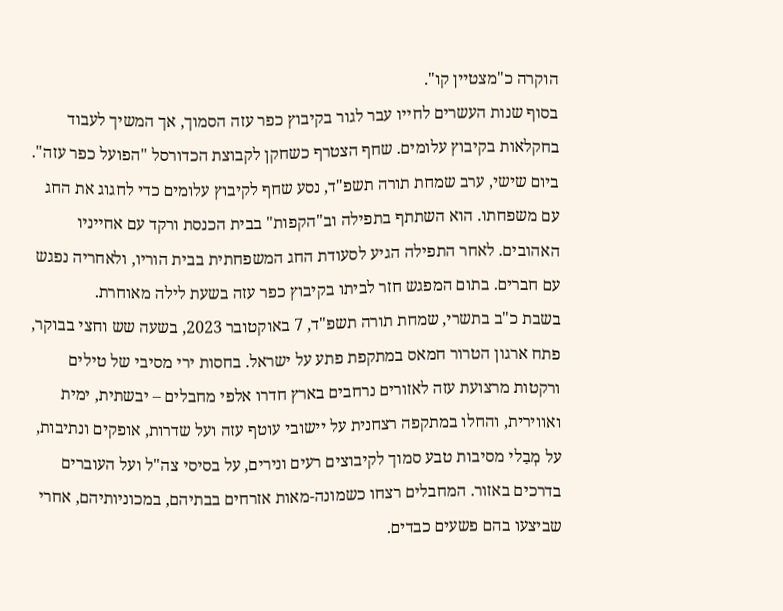הוקרה כ"מצטיין קו".
בסוף שנות העשרים לחייו עבר לגור בקיבוץ כפר עזה הסמוך, אך המשיך לעבוד בחקלאות בקיבוץ עלומים. שחף הצטרף כשחקן לקבוצת הכדורסל "הפועל כפר עזה".
ביום שישי, ערב שמחת תורה תשפ"ד, נסע שחף לקיבוץ עלומים כדי לחגוג את החג עם משפחתו. הוא השתתף בתפילה וב"הקפות" בבית הכנסת ורקד עם אחייניו האהובים. לאחר התפילה הגיע לסעודת החג המשפחתית בבית הוריו, ולאחריה נפגש עם חברים. בתום המפגש חזר לביתו בקיבוץ כפר עזה בשעת לילה מאוחרת.
בשבת כ"ב בתשרי, שמחת תורה תשפ"ד, 7 באוקטובר 2023, בשעה שש וחצי בבוקר, פתח ארגון הטרור חמאס במתקפת פתע על ישראל. בחסות ירי מסיבי של טילים ורקטות מרצועת עזה לאזורים נרחבים בארץ חדרו אלפי מחבלים – יבשתית, ימית ואווירית, והחלו במתקפה רצחנית על יישובי עוטף עזה ועל שדרות, אופקים ונתיבות, על מְבַלי מסיבות טבע סמוך לקיבוצים רעים ונירים, על בסיסי צה"ל ועל העוברים בדרכים באזור. המחבלים רצחו כשמונה-מאות אזרחים בבתיהם, במכוניותיהם, אחרי שביצעו בהם פשעים כבדים.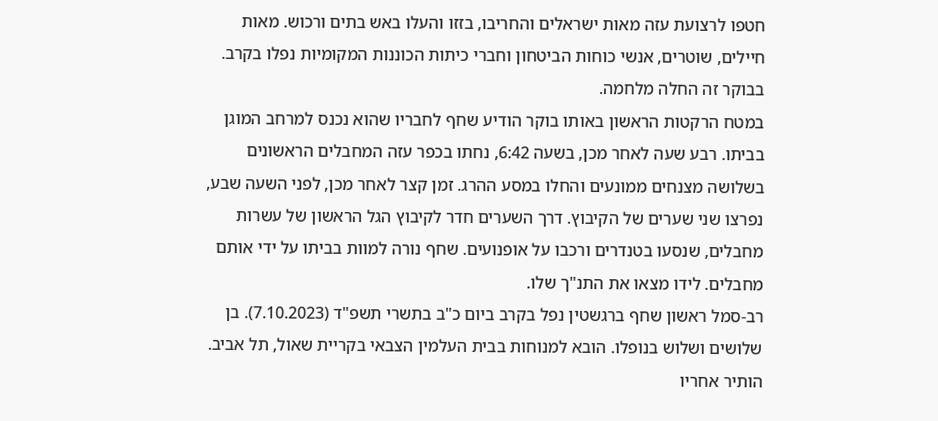חטפו לרצועת עזה מאות ישראלים והחריבו, בזזו והעלו באש בתים ורכוש. מאות חיילים, שוטרים, אנשי כוחות הביטחון וחברי כיתות הכוננות המקומיות נפלו בקרב. בבוקר זה החלה מלחמה.
במטח הרקטות הראשון באותו בוקר הודיע שחף לחבריו שהוא נכנס למרחב המוגן בביתו. רבע שעה לאחר מכן, בשעה 6:42, נחתו בכפר עזה המחבלים הראשונים בשלושה מצנחים ממונעים והחלו במסע ההרג. זמן קצר לאחר מכן, לפני השעה שבע, נפרצו שני שערים של הקיבוץ. דרך השערים חדר לקיבוץ הגל הראשון של עשרות מחבלים, שנסעו בטנדרים ורכבו על אופנועים. שחף נורה למוות בביתו על ידי אותם מחבלים. לידו מצאו את התנ"ך שלו.
רב-סמל ראשון שחף ברגשטין נפל בקרב ביום כ"ב בתשרי תשפ"ד (7.10.2023). בן שלושים ושלוש בנופלו. הובא למנוחות בבית העלמין הצבאי בקריית שאול, תל אביב. הותיר אחריו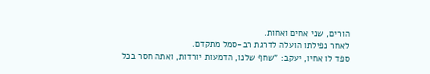הורים, שני אחים ואחות.
לאחר נפילתו הועלה לדרגת רב-סמל מתקדם.
ספד לו אחיו, יעקב: "שחף שלנו, הדמעות יורדות, ואתה חסר בכל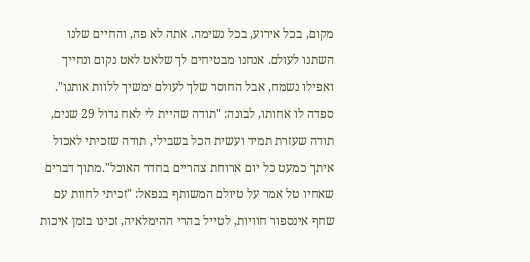מקום, בכל אירוע, בכל נשימה. אתה לא פה, והחיים שלנו השתנו לעולם. אנחנו מבטיחים לך שלאט לאט נקום ונחייך ואפילו נשמח, אבל החוסר שלך לעולם ימשיך ללוות אותנו".
ספדה לו אחותו, לבונה: "תודה שהיית לי לאח גדול 29 שנים, תודה שעזרת תמיד ועשית הכל בשבילי, תודה שזכיתי לאכול איתך כמעט כל יום ארוחת צהריים בחדר האוכל".מתוך דברים שאחיו טל אמר על טיולם המשותף בנפאל: "זכיתי לחוות עם שחף אינספור חוויות, לטייל בהרי ההימלאיה, זכינו בזמן איכות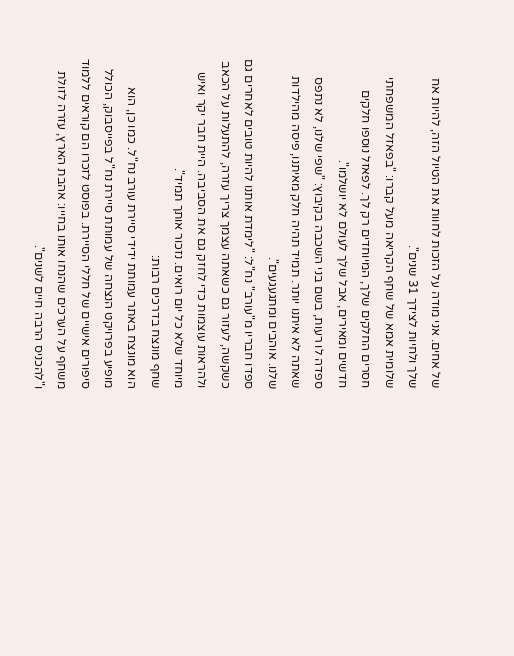של אחים. אני מודה על הזכות לחוות את הטיול הזה, להיות אח שלך ולחיות לצידך 31 שנים".
שלומית אמא של שחף הקריאה מעל קברו: "בפאזל המשפחתי חסרים החלקים שלך, המיוחדים רק לך. לפאזל נוספו חלקים חדשים ומאירים, אבל שלך לעולם לא יושלמו".
ספדה לו רעות, בשם בני השכבה בקיבוץ: "שפי שלנו, לא נתפס שאתה לא איתנו יותר. תמיד תהיה חלק מאיתנו, פיסה מהילדות שלנו. אוהבים ומתגעגעים".
ספדו חבריו מ"עורב" נח"ל: "לימדת אותנו להיות טובים לאחרים גם כשקשה, לעזור גם כשאתה עצמך צריך עזרה, להתעלות על הכאב ולהראות עוצמות כדי לחזק גם את הסביבה. היית חבר יקר ואיש מיוחד שלא כל יום רואים. נזכור אותך תמיד".
שחף מונצח בדרכים רבות:
הוא מונצח באתר עמותת ידידי סיירת עורב נח"ל. כמו כן, הוא מופיע בפרויקט הנצחה של עמותת סיירת נח"ל בפייסבוק, הכולל סיפורים אישיים של חללי הסיירת. בפוסט לזכרו הם קוראים ללמוד משחף על הערכים שהנחו אותו בחייו: אהבת הארץ, עזרה לזולת ו"להכניס הרבה חיים לשנים".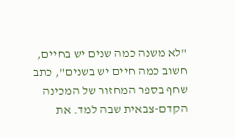"לא משנה כמה שנים יש בחיים, חשוב כמה חיים יש בשנים", כתב שחף בספר המחזור של המכינה הקדם-צבאית שבה למד. את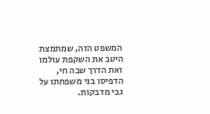המשפט הזה, שמתמצת היטב את השקפת עולמו ואת הדרך שבה חי, הדפיסו בני משפחתו על גבי מדבקות.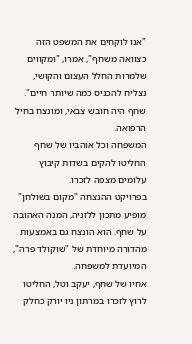"אנו לוקחים את המשפט הזה כצוואה משחף", אמרו, "ומקווים שלמרות החלל העצום והקושי, נצליח להכניס כמה שיותר חיים".
שחף היה חובש צבאי, ומונצח בחיל הרפואה.
המשפחה וכל אוהביו של שחף החליטו להקים בשדות קיבוץ עלומים מצפה לזכרו.
בפרויקט ההנצחה "מקום בשולחן" מופיע מתכון ללזניה, המנה האהובה על שחף. הוא הונצח גם באמצעות מהדורה מיוחדת של "שוקולד פרה", המיועדת למשפחה.
אחיו של שחף, יעקב וטל, החליטו לרוץ לזכרו במרתון ניו יורק כחלק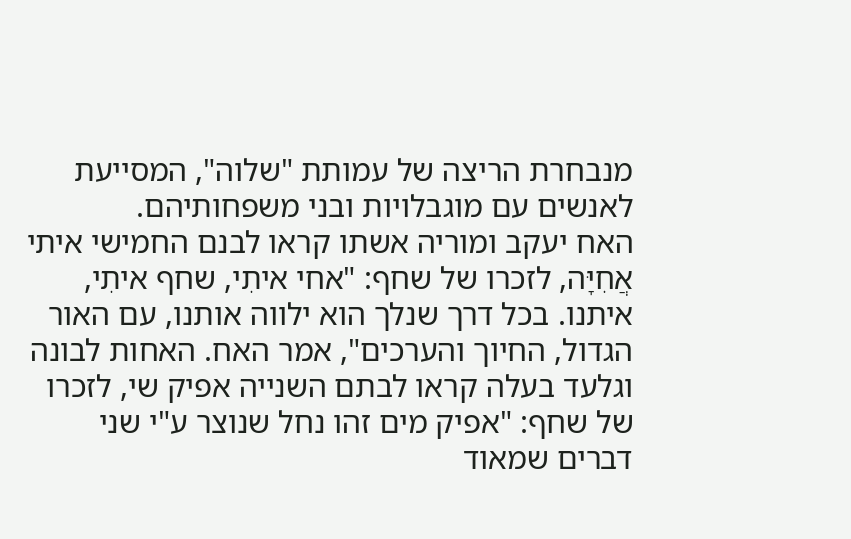מנבחרת הריצה של עמותת "שלוה", המסייעת לאנשים עם מוגבלויות ובני משפחותיהם.
האח יעקב ומוריה אשתו קראו לבנם החמישי איתי אֲחִיָּה, לזכרו של שחף: "אחי איתִי, שחף איתִי, איתנו. בכל דרך שנלך הוא ילווה אותנו, עם האור הגדול, החיוך והערכים", אמר האח. האחות לבונה וגלעד בעלה קראו לבתם השנייה אפיק שי, לזכרו של שחף: "אפיק מים זהו נחל שנוצר ע"י שני דברים שמאוד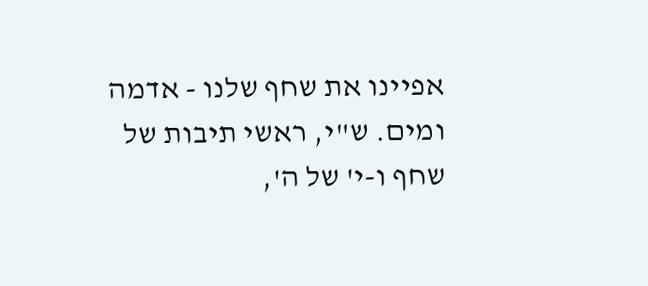אפיינו את שחף שלנו - אדמה ומים. ש"י, ראשי תיבות של שחף ו-י' של ה',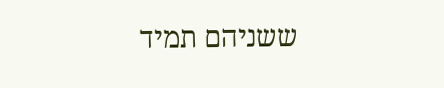ששניהם תמיד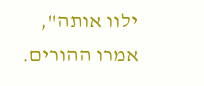ילוו אותה", אמרו ההורים.